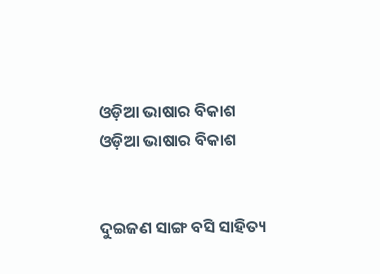ଓଡ଼ିଆ ଭାଷାର ବିକାଶ
ଓଡ଼ିଆ ଭାଷାର ବିକାଶ


ଦୁଇଜଣ ସାଙ୍ଗ ବସି ସାହିତ୍ୟ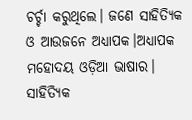ଚର୍ଚ୍ଚା କରୁଥିଲେ। ଜଣେ ସାହିତ୍ୟିକ ଓ ଆଉଜନେ ଅଧ୍ୟାପକ।ଅଧ୍ୟାପକ ମହୋଦୟ ଓଡ଼ିଆ ଭାଷାର। ସାହିତ୍ୟିକ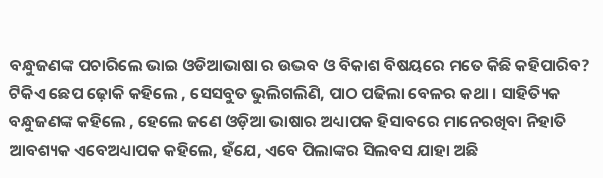ବନ୍ଧୁଜଣଙ୍କ ପଚାରିଲେ ଭାଇ ଓଡିଆଭାଷା ର ଉଦ୍ଭବ ଓ ବିକାଶ ବିଷୟରେ ମତେ କିଛି କହିପାରିବ? ଟିକିଏ ଛେପ ଢ଼ୋକି କହିଲେ , ସେସବୁତ ଭୁଲିଗଲିଣି, ପାଠ ପଢିଲା ବେଳର କଥା । ସାହିତ୍ୟିକ ବନ୍ଧୁଜଣଙ୍କ କହିଲେ , ହେଲେ ଜଣେ ଓଡ଼ିଆ ଭାଷାର ଅଧ୍ୟାପକ ହିସାବରେ ମାନେରଖିବା ନିହାତି ଆବଶ୍ୟକ ଏବେଅଧ୍ୟାପକ କହିଲେ, ହଁଯେ, ଏବେ ପିଲାଙ୍କର ସିଲବସ ଯାହା ଅଛି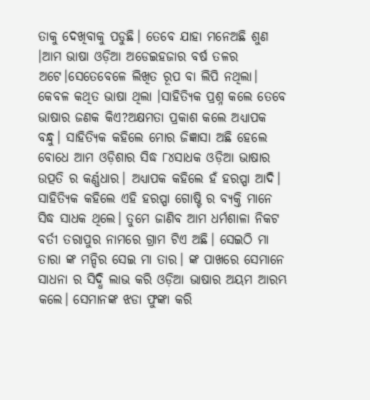ତାକୁ ଦେଖିବାକୁ ପଡୁଛି। ତେବେ ଯାହା ମନେଅଛି ଶୁଣ ।ଆମ ଭାଷା ଓଡ଼ିଆ ଅଡେଇହଜାର ବର୍ଷ ତଳର ଅଟେ।ସେତେବେଳେ ଲିଖିତ ରୂପ ବା ଲିପି ନଥିଲା। କେବଳ କଥିତ ଭାଷା ଥିଲା ।ସାହିତ୍ୟିକ ପ୍ରଶ୍ନ କଲେ ତେବେ ଭାଷାର ଜଣକ କିଏ?ଅକ୍ଷମତା ପ୍ରକାଶ କଲେ ଅଧ୍ୟାପକ ବନ୍ଧୁ। ସାହିତ୍ୟିକ କହିଲେ ମୋର ଜିଜ୍ଞାସା ଅଛି ହେଲେ ବୋଧେ ଆମ ଓଡ଼ିଶାର ସିଦ୍ଧ ୮୪ସାଧକ ଓଡ଼ିଆ ଭାଷାର ଉତ୍ପତି ର କର୍ଣ୍ଣଧାର। ଅଧ୍ୟାପକ କହିଲେ ହଁ ହରପ୍ପା ଆଦି। ସାହିତ୍ୟିକ କହିଲେ ଏହି ହରପ୍ପା ଗୋଷ୍ଟି ର ବ୍ୟକ୍ତି ମାନେ ସିଦ୍ଧ ସାଧକ ଥିଲେ। ତୁମେ ଜାଣିବ ଆମ ଧର୍ମଶାଳା ନିକଟ ବର୍ତୀ ତରାପୁର ନାମରେ ଗ୍ରାମ ଟିଏ ଅଛି। ସେଇଠି ମା ତାରା ଙ୍କ ମନ୍ଦିର ସେଇ ମା ତାର। ଙ୍କ ପାଖରେ ସେମାନେ ସାଧନା ର ସିଦ୍ଧି ଲାଭ କରି ଓଡ଼ିଆ ଭାଷାର ଅୟମ ଆରମ୍ଭ କଲେ। ସେମାନଙ୍କ ଝଡା ଫୁଙ୍କା କରି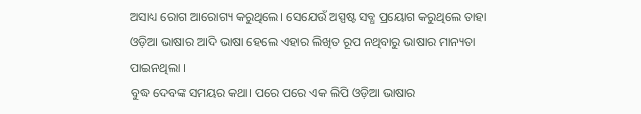ଅସାଧ୍ୟ ରୋଗ ଆରୋଗ୍ୟ କରୁଥିଲେ। ସେଯେଉଁ ଅସ୍ପଷ୍ଟ ସବ୍ଧ ପ୍ରୟୋଗ କରୁଥିଲେ ତାହା ଓଡ଼ିଆ ଭାଷାର ଆଦି ଭାଷା ହେଲେ ଏହାର ଲିଖିତ ରୂପ ନଥିବାରୁ ଭାଷାର ମାନ୍ୟତା ପାଇନଥିଲା ।
ବୁଦ୍ଧ ଦେବଙ୍କ ସମୟର କଥା। ପରେ ପରେ ଏକ ଲିପି ଓଡ଼ିଆ ଭାଷାର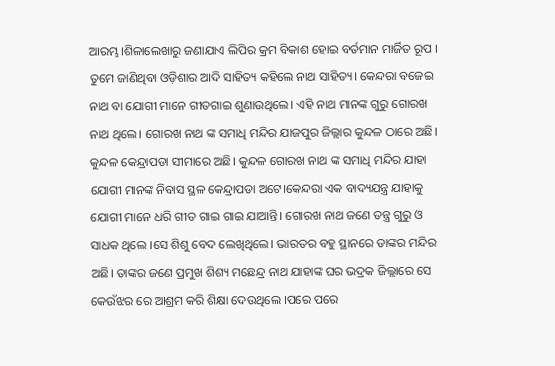ଆରମ୍ଭ।ଶିଳାଲେଖାରୁ ଜଣାଯାଏ ଲିପିର କ୍ରମ ବିକାଶ ହୋଇ ବର୍ତମାନ ମାର୍ଜିତ ରୂପ । ତୁମେ ଜାଣିଥିବା ଓଡ଼ିଶାର ଆଦି ସାହିତ୍ୟ କହିଲେ ନାଥ ସାହିତ୍ୟ। କେନ୍ଦରା ବଜେଇ ନାଥ ବା ଯୋଗୀ ମାନେ ଗୀତଗାଇ ଶୁଣାଉଥିଲେ। ଏହି ନାଥ ମାନଙ୍କ ଗୁରୁ ଗୋରଖ ନାଥ ଥିଲେ। ଗୋରଖ ନାଥ ଙ୍କ ସମାଧି ମନ୍ଦିର ଯାଜପୁର ଜିଲ୍ଲାର କୁନ୍ଦଳ ଠାରେ ଅଛି। କୁନ୍ଦଳ କେନ୍ଦ୍ରାପଡା ସୀମାରେ ଅଛି। କୁନ୍ଦଳ ଗୋରଖ ନାଥ ଙ୍କ ସମାଧି ମନ୍ଦିର ଯାହା ଯୋଗୀ ମାନଙ୍କ ନିବାସ ସ୍ଥଳ କେନ୍ଦ୍ରାପଡା ଅଟେ।କେନ୍ଦରା ଏକ ବାଦ୍ୟଯନ୍ତ୍ର ଯାହାକୁ ଯୋଗୀ ମାନେ ଧରି ଗୀତ ଗାଇ ଗାଇ ଯାଆନ୍ତି। ଗୋରଖ ନାଥ ଜଣେ ତନ୍ତ୍ର ଗୁରୁ ଓ ସାଧକ ଥିଲେ ।ସେ ଶିଶୁ ବେଦ ଲେଖିଥିଲେ। ଭାରତର ବହୁ ସ୍ଥାନରେ ତାଙ୍କର ମନ୍ଦିର ଅଛି। ତାଙ୍କର ଜଣେ ପ୍ରମୁଖ ଶିଶ୍ୟ ମଛେନ୍ଦ୍ର ନାଥ ଯାହାଙ୍କ ଘର ଭଦ୍ରକ ଜିଲ୍ଲାରେ ସେ କେଉଁଝର ରେ ଆଶ୍ରମ କରି ଶିକ୍ଷା ଦେଉଥିଲେ ।ପରେ ପରେ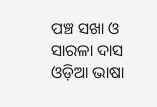ପଞ୍ଚ ସଖା ଓ ସାରଳା ଦାସ ଓଡ଼ିଆ ଭାଷା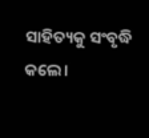ସାହିତ୍ୟକୁ ସଂବୃଦ୍ଧି କଲେ।